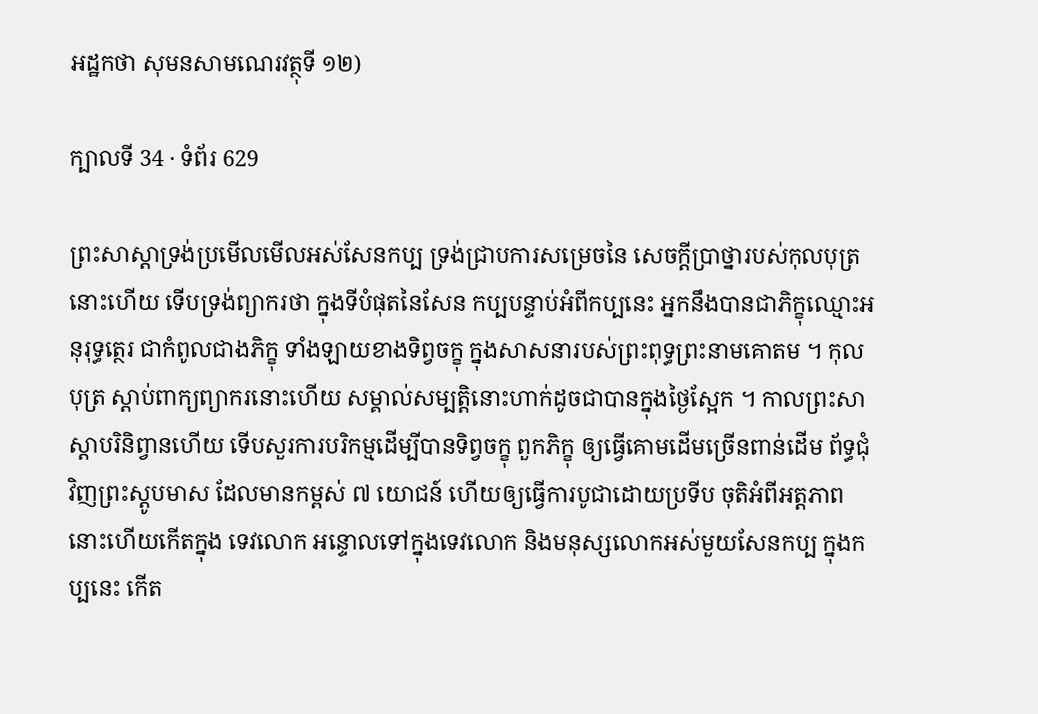អដ្ឋកថា សុមនសាមណេរវត្ថុទី ១២)

ក្បាលទី 34 · ទំព័រ 629

ព្រះសាស្តាទ្រង់ប្រមើលមើលអស់សែនកប្ប ទ្រង់ជ្រាបការសម្រេចនៃ សេចក្តីប្រាថ្នារបស់កុលបុត្រនោះហើយ ទើបទ្រង់ព្យាករថា ក្នុងទីបំផុតនៃសែន កប្បបន្ទាប់អំពីកប្បនេះ អ្នកនឹងបានជាភិក្ខុឈ្មោះអនុរុទ្ធត្ថេរ ជាកំពូលជាងភិក្ខុ ទាំងឡាយខាងទិព្វចក្ខុ ក្នុងសាសនារបស់ព្រះពុទ្ធព្រះនាមគោតម ។ កុលបុត្រ ស្តាប់ពាក្យព្យាករនោះហើយ សម្គាល់សម្បត្តិនោះហាក់ដូចជាបានក្នុងថ្ងៃស្អែក ។ កាលព្រះសាស្តាបរិនិព្វានហើយ ទើបសួរការបរិកម្មដើម្បីបានទិព្វចក្ខុ ពួកភិក្ខុ ឲ្យធ្វើគោមដើមច្រើនពាន់ដើម ព័ទ្ធជុំវិញព្រះស្តូបមាស ដែលមានកម្ពស់ ៧ យោជន៍ ហើយឲ្យធ្វើការបូជាដោយប្រទីប ចុតិអំពីអត្តភាពនោះហើយកើតក្នុង ទេវលោក អន្ទោលទៅក្នុងទេវលោក និងមនុស្សលោកអស់មួយសែនកប្ប ក្នុងកប្បនេះ កើត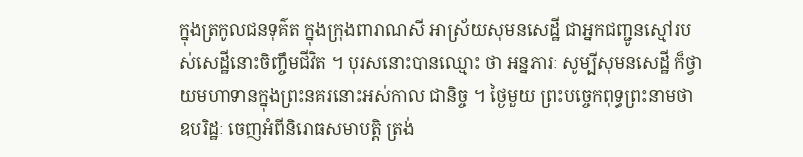ក្នុងត្រកូលជនទុគ៌ត ក្នុងក្រុងពារាណសី អាស្រ័យសុមនសេដ្ឋី ជាអ្នកជញ្ជូនស្មៅរបស់សេដ្ឋីនោះចិញ្ចឹមជីវិត ។ បុរសនោះបានឈ្មោះ ថា អន្នភារៈ សូម្បីសុមនសេដ្ឋី ក៏ថ្វាយមហាទានក្នុងព្រះនគរនោះអស់កាល ជានិច្ច ។ ថ្ងៃមួយ ព្រះបច្ចេកពុទ្ធព្រះនាមថា ឧបរិដ្ឋៈ ចេញអំពីនិរោធសមាបត្តិ ត្រង់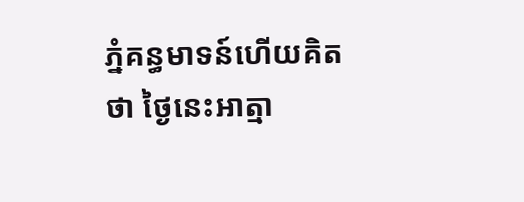ភ្នំគន្ធមាទន៍ហើយគិតថា ថ្ងៃនេះអាត្មា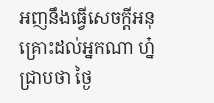អញនឹងធ្វើសេចក្តីអនុគ្រោះដល់អ្នកណា ហ្ន៎ ជ្រាបថា ថ្ងៃ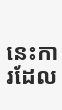នេះការដែល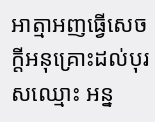អាត្មាអញធ្វើសេចក្តីអនុគ្រោះដល់បុរសឈ្មោះ អន្ន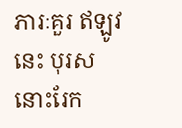ភារៈគួរ ឥឡូវនេះ បុរសនោះរែក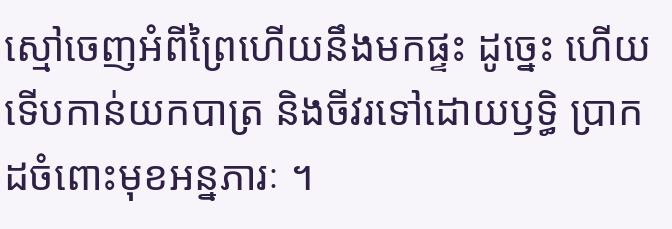ស្មៅចេញអំពីព្រៃហើយនឹងមកផ្ទះ ដូច្នេះ ហើយ ទើបកាន់យកបាត្រ និងចីវរទៅដោយឫទ្ធិ ប្រាកដចំពោះមុខអន្នភារៈ ។